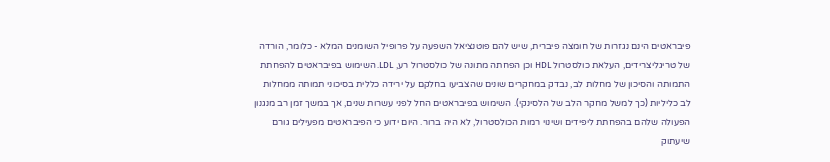פיבראטים הינם נגזרות של חומצה פיברית, שיש להם פוטנציאל השפעה על פרופיל השומנים המלא - כלומר, הורדה של טריגליצרידים, העלאת כולסטרול HDL וכן הפחתה מתונה של כולסטרול רע, LDL. השימוש בפיבראטים להפחתת התמותה והסיכון של מחלות לב, נבדק במחקרים שונים שהצביעו בחלקם על ירידה כללית בסיכוני תמותה ממחלות לב כליליות (כך למשל מחקר הלב של הלסינקי). השימוש בפיבראטים החל לפני עשרות שנים, אך במשך זמן רב מנגנון הפעולה שלהם בהפחתת ליפידים ושינוי רמות הכולסטרול, לא היה ברור. היום ידוע כי הפיבראטים מפעילים גורם שיעתוק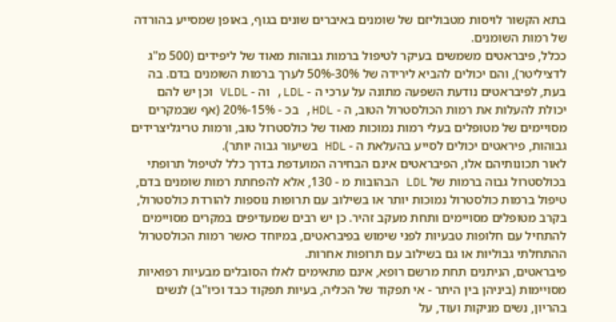בתא הקשור לויסות מטבוליזם של שומנים באיברים שונים בגוף, באופן שמסייע בהורדה של רמות השומנים.
ככלל, פיבראטים משמשים בעיקר לטיפול ברמות גבוהות מאוד של ליפידים (500 מ"ג לדציליטר), והם יכולים להביא לירידה של 30%-50% לערך ברמות השומנים בדם. בה בעת, לפיבראטים נודעת השפעה מתונה על ערכי ה - LDL, וה - VLDL וכן יש להם יכולת להעלות את רמות הכולסטרול הטוב, ה - HDL, בכ - 15%-20% (אף שבמקרים מסויימים של מטופלים בעלי רמות נמוכות מאוד של כולסטרול טוב, ורמות טריגליצרידים גבוהות, פיראטים יכולים לסייע בהעלאת ה - HDL בשיעור גבוה יותר).
לאור תכונותיהם אלו, הפיבראטים אינם הבחירה המועדפת בדרך כלל לטיפול תרופתי בכולסטרול גבוה ברמות של LDL הבהובות מ - 130, אלא להפחתת רמות שומנים בדם, טיפול ברמות כולסטרול נמוכות יותר או בשילוב עם תרופות נוספות להורדת כולסטרול, בקרב מטופלים מסויימים ותחת מעקב זהיר. כן יש רבים שמעדיפים במקרים מסויימים להתחיל עם חלופות טבעיות לפני שימוש בפיבראטים, במיוחד כאשר רמות הכולסטרול ההתחלתי גבוליות או גם בשילוב עם תרופות אחרות.
פיבראטים, הניתנים תחת מרשם רופא, אינם מתאימים לאלו הסובלים מבעיות רפואיות מסויימות (ביניהן בין היתר - אי תפקוד של הכליה, בעיות תפקוד כבד וכיו"ב) לנשים בהריון, נשים מניקות ועוד, על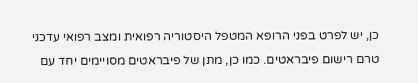כן, יש לפרט בפני הרופא המטפל היסטוריה רפואית ומצב רפואי עדכני טרם רישום פיבראטים. כמו כן, מתן של פיבראטים מסויימים יחד עם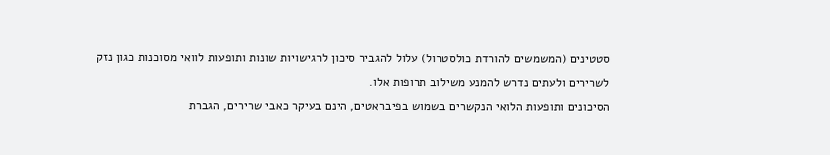סטטינים (המשמשים להורדת כולסטרול) עלול להגביר סיכון לרגישויות שונות ותופעות לוואי מסוכנות כגון נזק לשרירים ולעתים נדרש להמנע משילוב תרופות אלו.
הסיכונים ותופעות הלואי הנקשרים בשמוש בפיבראטים, הינם בעיקר כאבי שרירים, הגברת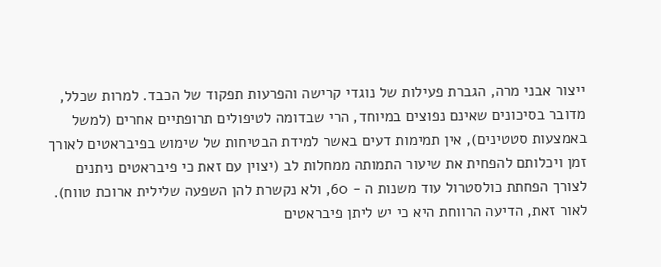ייצור אבני מרה, הגברת פעילות של נוגדי קרישה והפרעות תפקוד של הכבד. למרות שכלל, מדובר בסיכונים שאינם נפוצים במיוחד, הרי שבדומה לטיפולים תרופתיים אחרים (למשל באמצעות סטטינים), אין תמימות דעים באשר למידת הבטיחות של שימוש בפיבראטים לאורך זמן ויכלותם להפחית את שיעור התמותה ממחלות לב (יצוין עם זאת כי פיבראטים ניתנים לצורך הפחתת כולסטרול עוד משנות ה - 60, ולא נקשרת להן השפעה שלילית ארוכת טווח). לאור זאת, הדיעה הרווחת היא כי יש ליתן פיבראטים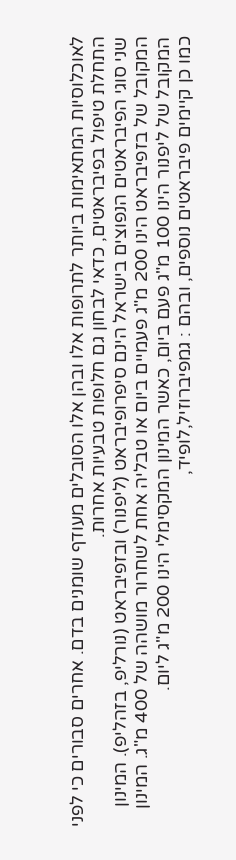לאוכלוסיות המתאימות ביותר לתרופות אלו ובהן אלו הסובלים מעודף שומנים בדם. אחרים סבורים כי לפני התחלת טיפול בפיבראטים, כדאי לבחון גם חלופות טבעיות אחרות.
שני סוגי הפיבראטים הנפוצים בישראל הינם סיפרופיבראט (ליפנור) ובזפיבראט (נורליפ, בזהליפ). המינון המקובל של בזפיבראט הינו 200 מ"ג פעמיים ביום או טבליה אחת לשחרור מושהה של 400 מ"ג. המינון המקובל של ליפנור הינו 100 מ"ג פעם ביום, כאשר המינון המקסימלי הינו 200 מ"ג ליום.
כמו כן קיימים פיבראטים נוספים, ובהם : גמפיברוזיל,לופיד,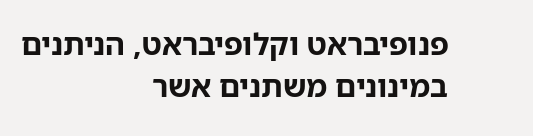פנופיבראט וקלופיבראט, הניתנים במינונים משתנים אשר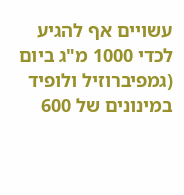עשויים אף להגיע לכדי 1000 מ"ג ביום (גמפיברוזיל ולופיד במינונים של 600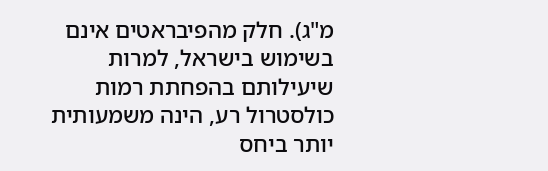מ"ג). חלק מהפיבראטים אינם בשימוש בישראל, למרות שיעילותם בהפחתת רמות כולסטרול רע, הינה משמעותית יותר ביחס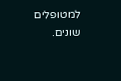למטופלים שונים.